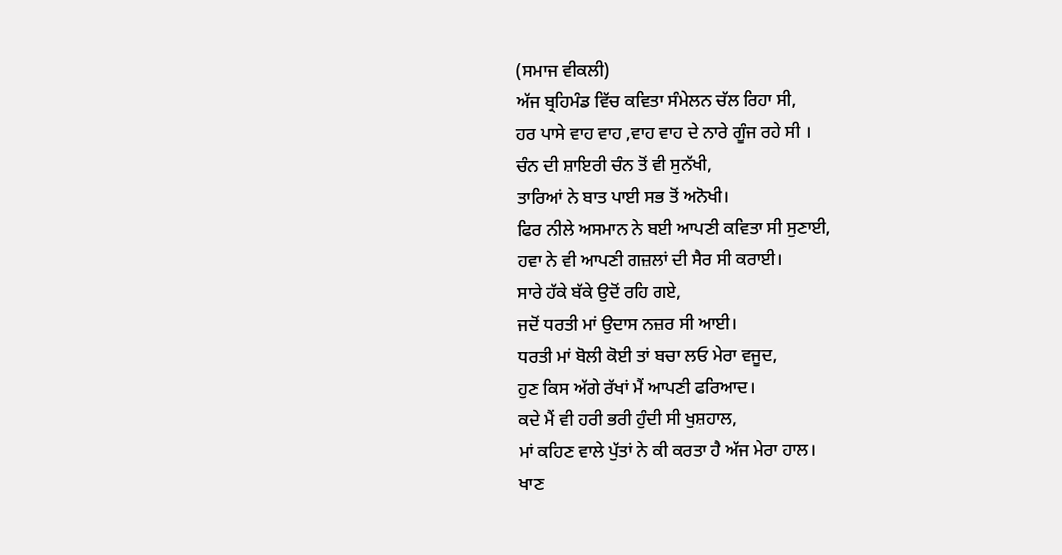(ਸਮਾਜ ਵੀਕਲੀ)
ਅੱਜ ਬ੍ਰਹਿਮੰਡ ਵਿੱਚ ਕਵਿਤਾ ਸੰਮੇਲਨ ਚੱਲ ਰਿਹਾ ਸੀ,
ਹਰ ਪਾਸੇ ਵਾਹ ਵਾਹ ,ਵਾਹ ਵਾਹ ਦੇ ਨਾਰੇ ਗੂੰਜ ਰਹੇ ਸੀ ।
ਚੰਨ ਦੀ ਸ਼ਾਇਰੀ ਚੰਨ ਤੋਂ ਵੀ ਸੁਨੱਖੀ,
ਤਾਰਿਆਂ ਨੇ ਬਾਤ ਪਾਈ ਸਭ ਤੋਂ ਅਨੋਖੀ।
ਫਿਰ ਨੀਲੇ ਅਸਮਾਨ ਨੇ ਬਈ ਆਪਣੀ ਕਵਿਤਾ ਸੀ ਸੁਣਾਈ,
ਹਵਾ ਨੇ ਵੀ ਆਪਣੀ ਗਜ਼ਲਾਂ ਦੀ ਸੈਰ ਸੀ ਕਰਾਈ।
ਸਾਰੇ ਹੱਕੇ ਬੱਕੇ ਉਦੋਂ ਰਹਿ ਗਏ,
ਜਦੋਂ ਧਰਤੀ ਮਾਂ ਉਦਾਸ ਨਜ਼ਰ ਸੀ ਆਈ।
ਧਰਤੀ ਮਾਂ ਬੋਲੀ ਕੋਈ ਤਾਂ ਬਚਾ ਲਓ ਮੇਰਾ ਵਜੂਦ,
ਹੁਣ ਕਿਸ ਅੱਗੇ ਰੱਖਾਂ ਮੈਂ ਆਪਣੀ ਫਰਿਆਦ।
ਕਦੇ ਮੈਂ ਵੀ ਹਰੀ ਭਰੀ ਹੁੰਦੀ ਸੀ ਖੁਸ਼ਹਾਲ,
ਮਾਂ ਕਹਿਣ ਵਾਲੇ ਪੁੱਤਾਂ ਨੇ ਕੀ ਕਰਤਾ ਹੈ ਅੱਜ ਮੇਰਾ ਹਾਲ।
ਖਾਣ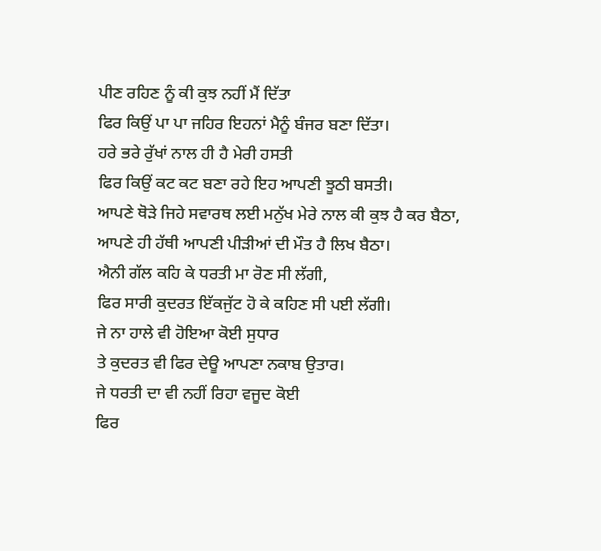ਪੀਣ ਰਹਿਣ ਨੂੰ ਕੀ ਕੁਝ ਨਹੀਂ ਮੈਂ ਦਿੱਤਾ
ਫਿਰ ਕਿਉਂ ਪਾ ਪਾ ਜਹਿਰ ਇਹਨਾਂ ਮੈਨੂੰ ਬੰਜਰ ਬਣਾ ਦਿੱਤਾ।
ਹਰੇ ਭਰੇ ਰੁੱਖਾਂ ਨਾਲ ਹੀ ਹੈ ਮੇਰੀ ਹਸਤੀ
ਫਿਰ ਕਿਉਂ ਕਟ ਕਟ ਬਣਾ ਰਹੇ ਇਹ ਆਪਣੀ ਝੂਠੀ ਬਸਤੀ।
ਆਪਣੇ ਥੋੜੇ ਜਿਹੇ ਸਵਾਰਥ ਲਈ ਮਨੁੱਖ ਮੇਰੇ ਨਾਲ ਕੀ ਕੁਝ ਹੈ ਕਰ ਬੈਠਾ,
ਆਪਣੇ ਹੀ ਹੱਥੀ ਆਪਣੀ ਪੀੜੀਆਂ ਦੀ ਮੌਤ ਹੈ ਲਿਖ ਬੈਠਾ।
ਐਨੀ ਗੱਲ ਕਹਿ ਕੇ ਧਰਤੀ ਮਾ ਰੋਣ ਸੀ ਲੱਗੀ,
ਫਿਰ ਸਾਰੀ ਕੁਦਰਤ ਇੱਕਜੁੱਟ ਹੋ ਕੇ ਕਹਿਣ ਸੀ ਪਈ ਲੱਗੀ।
ਜੇ ਨਾ ਹਾਲੇ ਵੀ ਹੋਇਆ ਕੋਈ ਸੁਧਾਰ
ਤੇ ਕੁਦਰਤ ਵੀ ਫਿਰ ਦੇਊ ਆਪਣਾ ਨਕਾਬ ਉਤਾਰ।
ਜੇ ਧਰਤੀ ਦਾ ਵੀ ਨਹੀਂ ਰਿਹਾ ਵਜੂਦ ਕੋਈ
ਫਿਰ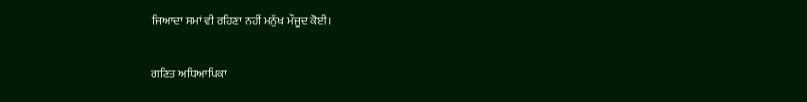ਜਿਆਦਾ ਸਮਾਂ ਵੀ ਰਹਿਣਾ ਨਹੀਂ ਮਨੁੱਖ ਮੌਜੂਦ ਕੋਈ।

ਗਣਿਤ ਅਧਿਆਪਿਕਾ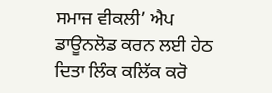ਸਮਾਜ ਵੀਕਲੀ’ ਐਪ ਡਾਊਨਲੋਡ ਕਰਨ ਲਈ ਹੇਠ ਦਿਤਾ ਲਿੰਕ ਕਲਿੱਕ ਕਰੋ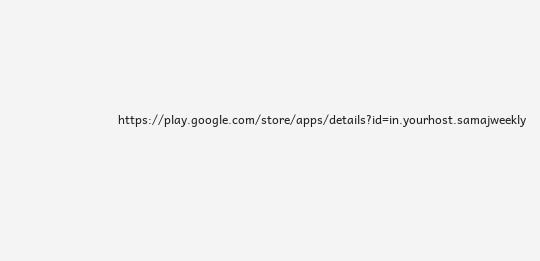https://play.google.com/store/apps/details?id=in.yourhost.samajweekly